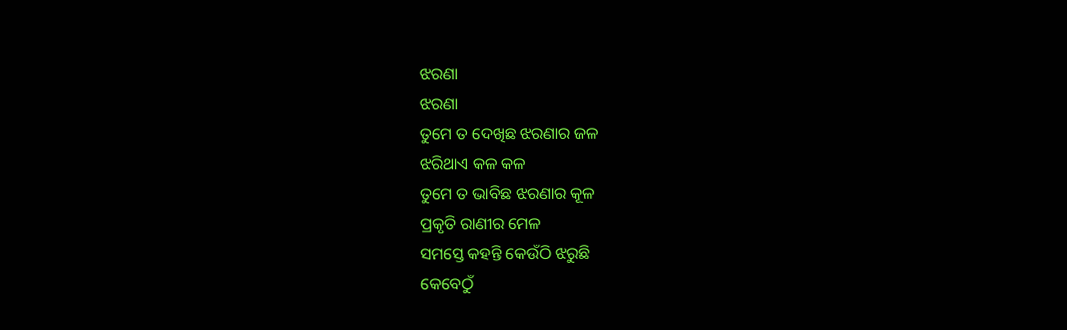ଝରଣା
ଝରଣା
ତୁମେ ତ ଦେଖିଛ ଝରଣାର ଜଳ
ଝରିଥାଏ କଳ କଳ
ତୁମେ ତ ଭାବିଛ ଝରଣାର କୂଳ
ପ୍ରକୃତି ରାଣୀର ମେଳ
ସମସ୍ତେ କହନ୍ତି କେଉଁଠି ଝରୁଛି
କେବେଠୁଁ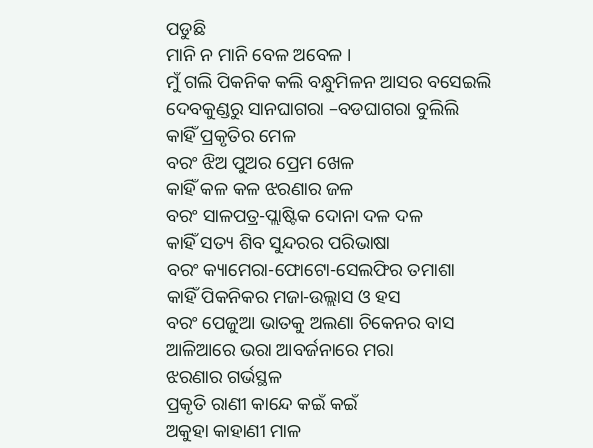ପଡୁଛି
ମାନି ନ ମାନି ବେଳ ଅବେଳ ।
ମୁଁ ଗଲି ପିକନିକ କଲି ବନ୍ଧୁମିଳନ ଆସର ବସେଇଲି
ଦେବକୁଣ୍ଡରୁ ସାନଘାଗରା –ବଡଘାଗରା ବୁଲିଲି
କାହିଁ ପ୍ରକୃତିର ମେଳ
ବରଂ ଝିଅ ପୁଅର ପ୍ରେମ ଖେଳ
କାହିଁ କଳ କଳ ଝରଣାର ଜଳ
ବରଂ ସାଳପତ୍ର-ପ୍ଲାଷ୍ଟିକ ଦୋନା ଦଳ ଦଳ
କାହିଁ ସତ୍ୟ ଶିବ ସୁନ୍ଦରର ପରିଭାଷା
ବରଂ କ୍ୟାମେରା-ଫୋଟୋ-ସେଲଫିର ତମାଶା
କାହିଁ ପିକନିକର ମଜା-ଉଲ୍ଲାସ ଓ ହସ
ବରଂ ପେଜୁଆ ଭାତକୁ ଅଲଣା ଚିକେନର ବାସ
ଆଳିଆରେ ଭରା ଆବର୍ଜନାରେ ମରା
ଝରଣାର ଗର୍ଭସ୍ଥଳ
ପ୍ରକୃତି ରାଣୀ କାନ୍ଦେ କଇଁ କଇଁ
ଅକୁହା କାହାଣୀ ମାଳ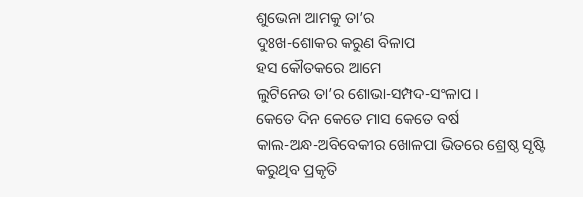ଶୁଭେନା ଆମକୁ ତା’ର
ଦୁଃଖ-ଶୋକର କରୁଣ ବିଳାପ
ହସ କୌତକରେ ଆମେ
ଲୁଟିନେଉ ତା’ର ଶୋଭା-ସମ୍ପଦ-ସଂଳାପ ।
କେତେ ଦିନ କେତେ ମାସ କେତେ ବର୍ଷ
କାଲ-ଅନ୍ଧ-ଅବିବେକୀର ଖୋଳପା ଭିତରେ ଶ୍ରେଷ୍ଠ ସୃଷ୍ଟି
କରୁଥିବ ପ୍ରକୃତି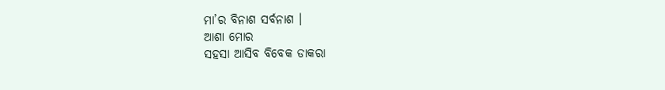ମା’ର ବିନାଶ ସର୍ବନାଶ ।
ଆଶା ମୋର
ସହସା ଆସିବ ବିବେକ ଡାକରା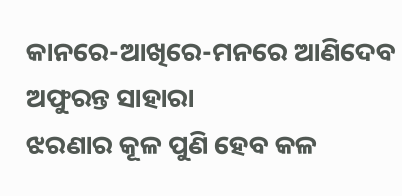କାନରେ-ଆଖିରେ-ମନରେ ଆଣିଦେବ ଅଫୁରନ୍ତ ସାହାରା
ଝରଣାର କୂଳ ପୁଣି ହେବ କଳ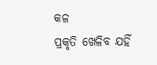କଳ
ପ୍ରକୃତି ଖେଳିବ ଯହିଁ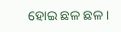ହୋଇ ଛଳ ଛଳ ।